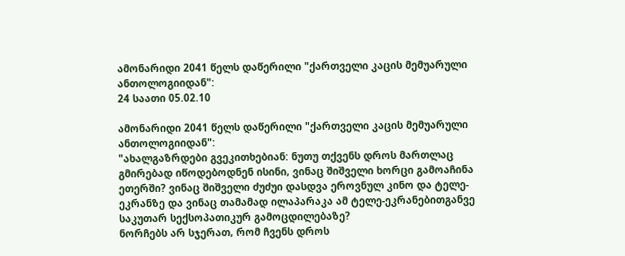ამონარიდი 2041 წელს დაწერილი "ქართველი კაცის მემუარული ანთოლოგიიდან":
24 საათი 05.02.10

ამონარიდი 2041 წელს დაწერილი "ქართველი კაცის მემუარული ანთოლოგიიდან":
"ახალგაზრდები გვეკითხებიან: ნუთუ თქვენს დროს მართლაც გმირებად იწოდებოდნენ ისინი, ვინაც შიშველი ხორცი გამოაჩინა ეთერში? ვინაც შიშველი ძუძუი დასდვა ეროვნულ კინო და ტელე-ეკრანზე და ვინაც თამამად ილაპარაკა ამ ტელე-ეკრანებითგანვე საკუთარ სექსოპათიკურ გამოცდილებაზე?
ნორჩებს არ სჯერათ, რომ ჩვენს დროს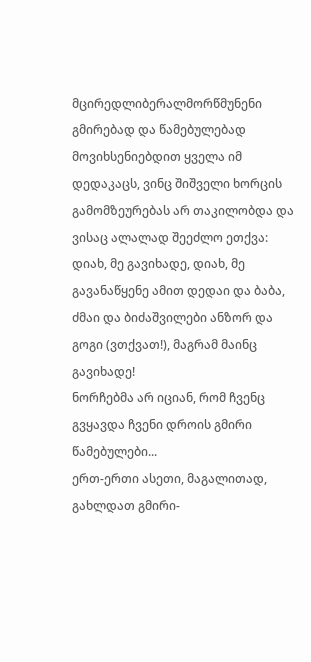მცირედლიბერალმორწმუნენი გმირებად და წამებულებად მოვიხსენიებდით ყველა იმ დედაკაცს, ვინც შიშველი ხორცის გამომზეურებას არ თაკილობდა და ვისაც ალალად შეეძლო ეთქვა: დიახ, მე გავიხადე, დიახ, მე გავანაწყენე ამით დედაი და ბაბა, ძმაი და ბიძაშვილები ანზორ და გოგი (ვთქვათ!), მაგრამ მაინც გავიხადე!
ნორჩებმა არ იციან, რომ ჩვენც გვყავდა ჩვენი დროის გმირი წამებულები...
ერთ-ერთი ასეთი, მაგალითად, გახლდათ გმირი-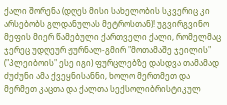ქალი შორენა (დღეს მისი სახელობის სკვერიც კი არსებობს გლდანულას მეტროსთან)! უგვირგვინო მეფის მიერ წამებული ქართველი ქალი, რომელმაც ჯერეც უდღეურ ჟურნალ-გმირ "მოთამაშე ჯეილის" ("პლეიბოის" ესე იგი) ფურცლებზე დასდვა თამამად ძუძუნი ამა ქვეყნისანნი, ხოლო მერთმეთ და მერმეთ კაცთა და ქალთა სექსოლიბრისტიკულ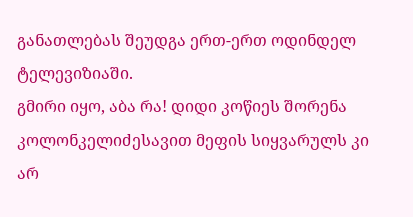განათლებას შეუდგა ერთ-ერთ ოდინდელ ტელევიზიაში.
გმირი იყო, აბა რა! დიდი კოწიეს შორენა კოლონკელიძესავით მეფის სიყვარულს კი არ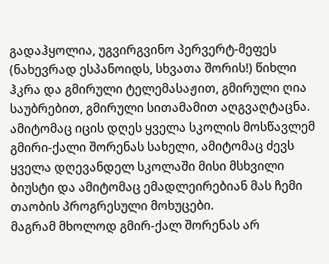გადაჰყოლია, უგვირგვინო პერვერტ-მეფეს (ნახევრად ესპანოიდს, სხვათა შორის!) წიხლი ჰკრა და გმირული ტელემასაჟით, გმირული ღია საუბრებით, გმირული სითამამით აღგვაღტაცნა.
ამიტომაც იცის დღეს ყველა სკოლის მოსწავლემ გმირი-ქალი შორენას სახელი, ამიტომაც ძევს ყველა დღევანდელ სკოლაში მისი მსხვილი ბიუსტი და ამიტომაც ემადლეირებიან მას ჩემი თაობის პროგრესული მოხუცები.
მაგრამ მხოლოდ გმირ-ქალ შორენას არ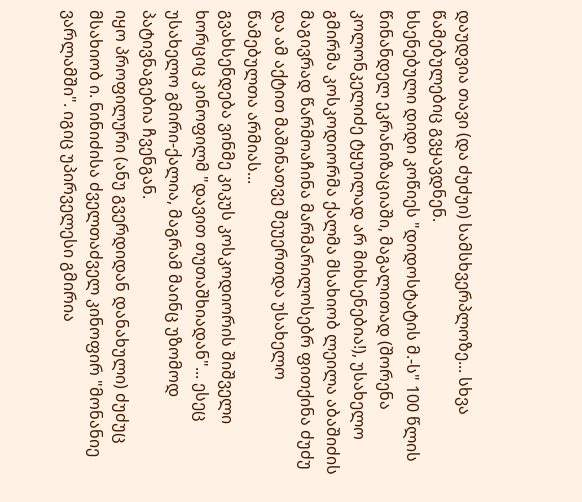დაუდვია თავი (და ძუძუი) სამსხვერპლოზე... სხვა წამებულებიც გვყავდნენ.
ხსენებული დიდი კოწიეს "დიდოსტატის მ.-ს" 100 წლის წინანდელ ეკრანიზაციაში, მაგალითად (შორენა კოლონკელიძე ტყუილად არ მიხსენებია!), უსახელო გმირმა კოსკოდიორმა ქალმა მსახიობ ლეილა აბაშიძის მაგივრად წარმოაჩინა მარმარილოსებრ ფითქინა ძუძუ და ამ აქტით მაშინათვე შეუერთდა უსახელო წამებულთა არმიას...
გვახსენდება ვინმე კიკუს კოსკოდიორის შიშველი ხორციც კინოფილმ "დავით თუთაშხიადან"... ესეც უსახელო გმირი-ქალია, მაგრამ მაინც უზომოდ პატივნაგებია ჩვენგან.
იყო პროფილური (ანუ გვერდიდან დანახული) ძუძუც მსახიობ ი. ნინიძისა ძველთაძველ კინოფირ "მონანიე ვარლამში". იგიც უპირველესი გმირია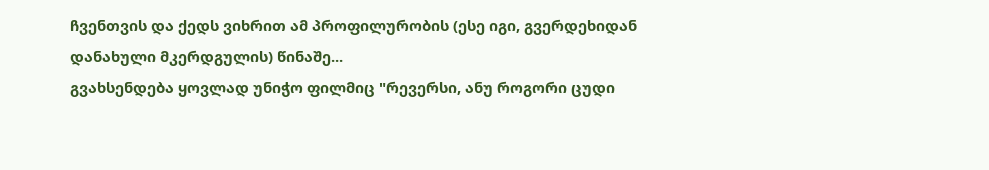ჩვენთვის და ქედს ვიხრით ამ პროფილურობის (ესე იგი, გვერდეხიდან დანახული მკერდგულის) წინაშე...
გვახსენდება ყოვლად უნიჭო ფილმიც "რევერსი, ანუ როგორი ცუდი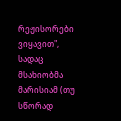რეჟისორები ვიყავით", სადაც მსახიობმა მარისიამ (თუ სწორად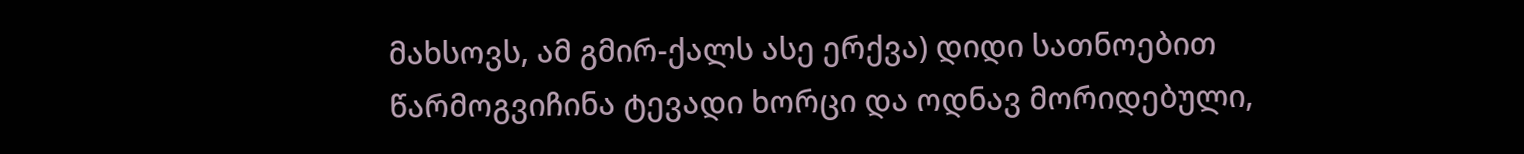მახსოვს, ამ გმირ-ქალს ასე ერქვა) დიდი სათნოებით წარმოგვიჩინა ტევადი ხორცი და ოდნავ მორიდებული,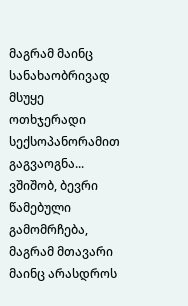მაგრამ მაინც სანახაობრივად მსუყე ოთხჯერადი სექსოპანორამით გაგვაოგნა...
ვშიშობ, ბევრი წამებული გამომრჩება, მაგრამ მთავარი მაინც არასდროს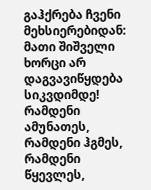გაჰქრება ჩვენი მეხსიერებიდან: მათი შიშველი ხორცი არ დაგვავიწყდება სიკვდიმდე! რამდენი ამუნათეს, რამდენი ჰგმეს, რამდენი წყევლეს,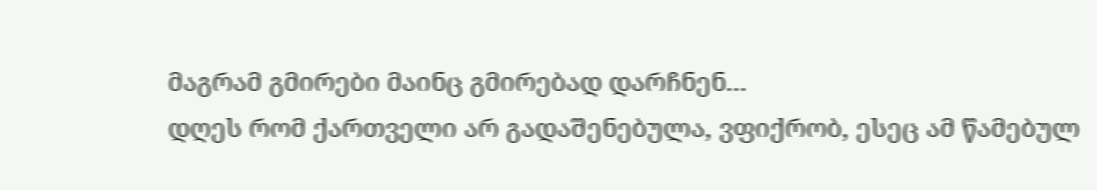მაგრამ გმირები მაინც გმირებად დარჩნენ...
დღეს რომ ქართველი არ გადაშენებულა, ვფიქრობ, ესეც ამ წამებულ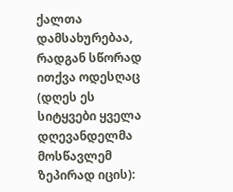ქალთა დამსახურებაა, რადგან სწორად ითქვა ოდესღაც (დღეს ეს სიტყვები ყველა დღევანდელმა მოსწავლემ ზეპირად იცის):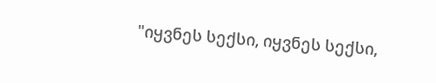"იყვნეს სექსი, იყვნეს სექსი,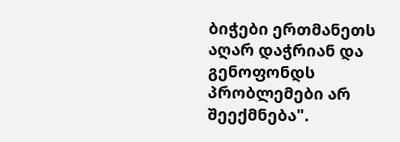ბიჭები ერთმანეთს აღარ დაჭრიან და გენოფონდს პრობლემები არ შეექმნება".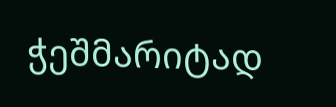ჭეშმარიტად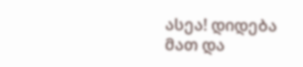ასეა! დიდება მათ და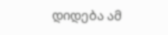დიდება ამ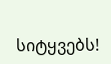სიტყვებს!